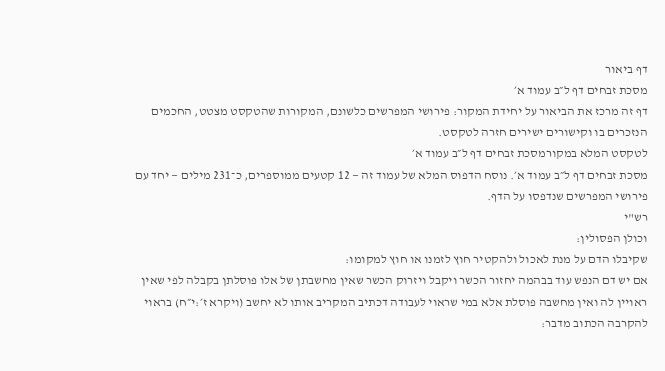דף ביאור
מסכת זבחים דף ל״ב עמוד א׳
דף זה מרכז את הביאור על יחידת המקור: פירושי המפרשים כלשונם, המקורות שהטקסט מצטט, החכמים הנזכרים בו וקישורים ישירים חזרה לטקסט.
לטקסט המלא במקורמסכת זבחים דף ל״ב עמוד א׳
מסכת זבחים דף ל״ב עמוד א׳. נוסח הדפוס המלא של עמוד זה — 12 קטעים ממוספרים, כ־231 מילים — יחד עם פירושי המפרשים שנדפסו על הדף.
רש"י
וכולן הפסולין:
שקיבלו הדם על מנת לאכול ולהקטיר חוץ לזמנו או חוץ למקומו:
אם יש דם הנפש עוד בבהמה יחזור הכשר ויקבל ויזרוק הכשר שאין מחשבתן של אלו פוסלתן בקבלה לפי שאין ראויין לה ואין מחשבה פוסלת אלא במי שראוי לעבודה דכתיב המקריב אותו לא יחשב (ויקרא ז׳:י״ח) בראוי להקרבה הכתוב מדבר: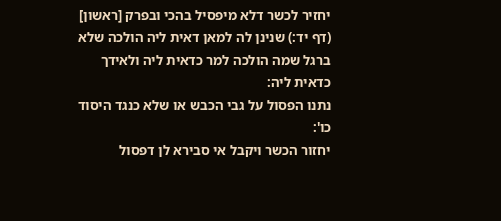יחזיר לכשר דלא מיפסיל בהכי ובפרק [ראשון] (דף יד:) שנינן לה למאן דאית ליה הולכה שלא ברגל שמה הולכה למר כדאית ליה ולאידך כדאית ליה:
נתנו הפסול על גבי הכבש או שלא כנגד היסוד כו':
יחזור הכשר ויקבל אי סבירא לן דפסול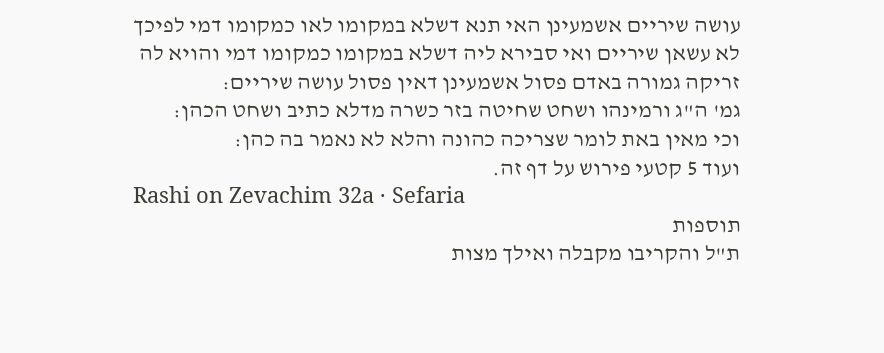עושה שיריים אשמעינן האי תנא דשלא במקומו לאו כמקומו דמי לפיכך לא עשאן שיריים ואי סבירא ליה דשלא במקומו כמקומו דמי והויא לה זריקה גמורה באדם פסול אשמעינן דאין פסול עושה שיריים:
גמ' ה"ג ורמינהו ושחט שחיטה בזר כשרה מדלא כתיב ושחט הכהן:
וכי מאין באת לומר שצריכה כהונה והלא לא נאמר בה כהן:
ועוד 5 קטעי פירוש על דף זה.
Rashi on Zevachim 32a · Sefaria
תוספות
ת"ל והקריבו מקבלה ואילך מצות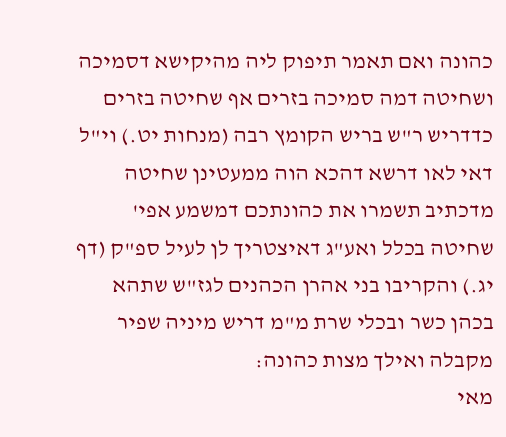כהונה ואם תאמר תיפוק ליה מהיקישא דסמיכה ושחיטה דמה סמיכה בזרים אף שחיטה בזרים כדדריש ר"ש בריש הקומץ רבה (מנחות יט.) וי"ל דאי לאו דרשא דהכא הוה ממעטינן שחיטה מדכתיב תשמרו את כהונתכם דמשמע אפי' שחיטה בכלל ואע"ג דאיצטריך לן לעיל ספ"ק (דף יג.) והקריבו בני אהרן הכהנים לגז"ש שתהא בכהן כשר ובכלי שרת מ"מ דריש מיניה שפיר מקבלה ואילך מצות כהונה:
מאי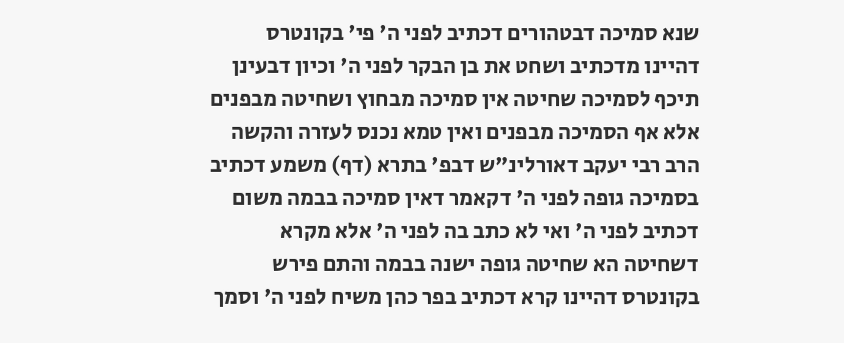שנא סמיכה דבטהורים דכתיב לפני ה' פי' בקונטרס דהיינו מדכתיב ושחט את בן הבקר לפני ה' וכיון דבעינן תיכף לסמיכה שחיטה אין סמיכה מבחוץ ושחיטה מבפנים אלא אף הסמיכה מבפנים ואין טמא נכנס לעזרה והקשה הרב רבי יעקב דאורלינ"ש דבפ' בתרא (דף) משמע דכתיב בסמיכה גופה לפני ה' דקאמר דאין סמיכה בבמה משום דכתיב לפני ה' ואי לא כתב בה לפני ה' אלא מקרא דשחיטה הא שחיטה גופה ישנה בבמה והתם פירש בקונטרס דהיינו קרא דכתיב בפר כהן משיח לפני ה' וסמך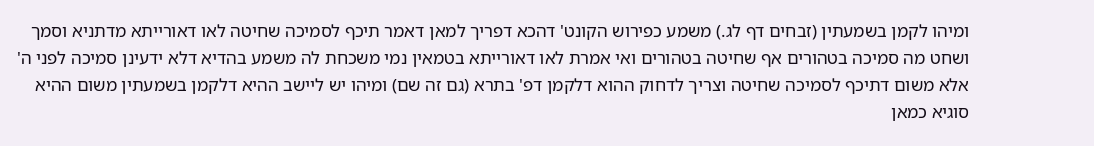ומיהו לקמן בשמעתין (זבחים דף לג.) משמע כפירוש הקונט' דהכא דפריך למאן דאמר תיכף לסמיכה שחיטה לאו דאורייתא מדתניא וסמך ושחט מה סמיכה בטהורים אף שחיטה בטהורים ואי אמרת לאו דאורייתא בטמאין נמי משכחת לה משמע בהדיא דלא ידעינן סמיכה לפני ה' אלא משום דתיכף לסמיכה שחיטה וצריך לדחוק ההוא דלקמן דפ' בתרא (גם זה שם) ומיהו יש ליישב ההיא דלקמן בשמעתין משום ההיא סוגיא כמאן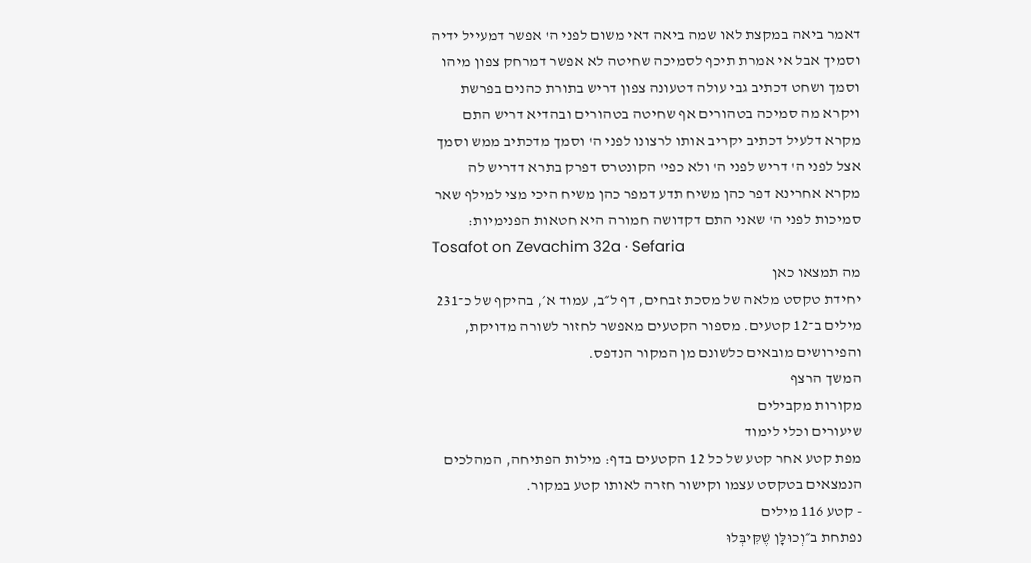דאמר ביאה במקצת לאו שמה ביאה דאי משום לפני ה' אפשר דמעייל ידיה וסמיך אבל אי אמרת תיכף לסמיכה שחיטה לא אפשר דמרחק צפון מיהו וסמך ושחט דכתיב גבי עולה דטעונה צפון דריש בתורת כהנים בפרשת ויקרא מה סמיכה בטהורים אף שחיטה בטהורים ובהדיא דריש התם מקרא דלעיל דכתיב יקריב אותו לרצונו לפני ה' וסמך מדכתיב ממש וסמך אצל לפני ה' דריש לפני ה' ולא כפי' הקונטרס דפרק בתרא דדריש לה מקרא אחרינא דפר כהן משיח תדע דמפר כהן משיח היכי מצי למילף שאר סמיכות לפני ה' שאני התם דקדושה חמורה היא חטאות הפנימיות:
Tosafot on Zevachim 32a · Sefaria
מה תמצאו כאן
יחידת טקסט מלאה של מסכת זבחים, דף ל״ב, עמוד א׳, בהיקף של כ־231 מילים ב־12 קטעים. מספור הקטעים מאפשר לחזור לשורה מדויקת, והפירושים מובאים כלשונם מן המקור הנדפס.
המשך הרצף
מקורות מקבילים
שיעורים וכלי לימוד
מפת קטע אחר קטע של כל 12 הקטעים בדף: מילות הפתיחה, המהלכים הנמצאים בטקסט עצמו וקישור חזרה לאותו קטע במקור.
- קטע 116 מילים
נפתחת ב״וְכוּלָּן שֶׁקִּיבְּלוּ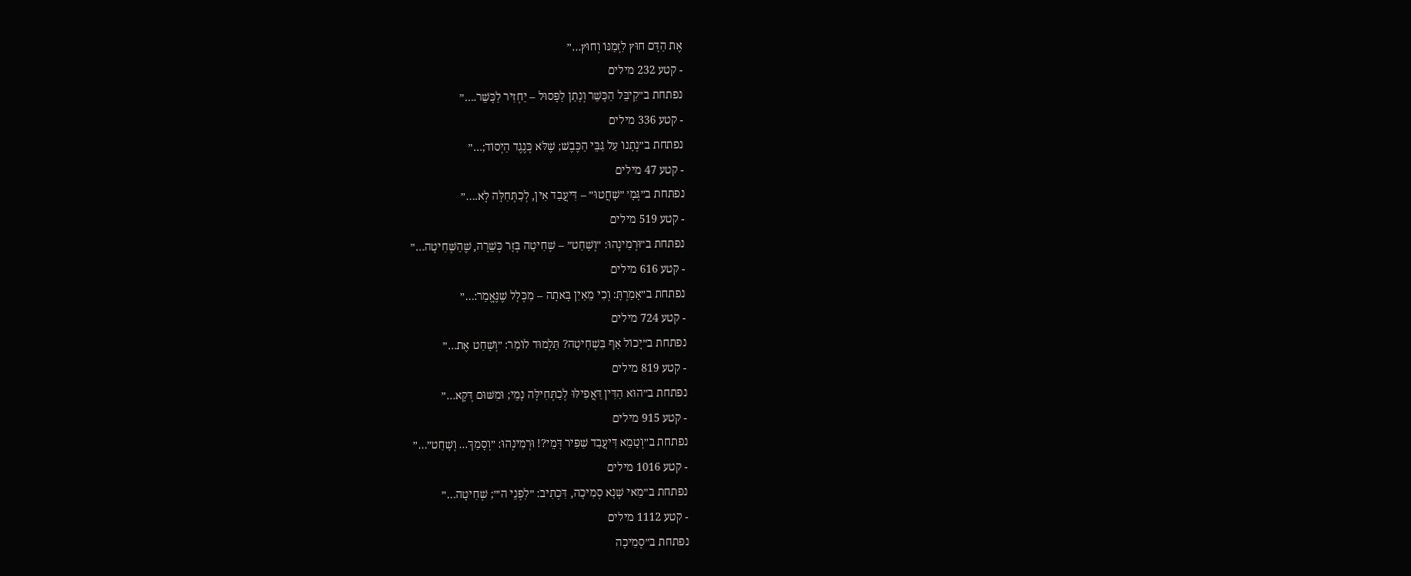אֶת הַדָּם חוּץ לִזְמַנּוֹ וְחוּץ…״
- קטע 232 מילים
נפתחת ב״קִיבֵּל הַכָּשֵׁר וְנָתַן לַפָּסוּל – יַחְזִיר לַכָּשֵׁר.…״
- קטע 336 מילים
נפתחת ב״נְתָנוֹ עַל גַּבֵּי הַכֶּבֶשׁ; שֶׁלֹּא כְּנֶגֶד הַיְסוֹד;…״
- קטע 47 מילים
נפתחת ב״גְּמָ׳ ״שָׁחֲטוּ״ – דִּיעֲבַד אִין, לְכַתְּחִלָּה לָא.…״
- קטע 519 מילים
נפתחת ב״וּרְמִינְהוּ: ״וְשָׁחַט״ – שְׁחִיטָה בְּזָר כְּשֵׁרָה, שֶׁהַשְּׁחִיטָה…״
- קטע 616 מילים
נפתחת ב״אָמַרְתָּ: וְכִי מֵאַיִן בָּאתָה – מִכְּלָל שֶׁנֶּאֱמַר:…״
- קטע 724 מילים
נפתחת ב״יָכוֹל אַף בִּשְׁחִיטָה? תַּלְמוּד לוֹמַר: ״וְשָׁחַט אֶת…״
- קטע 819 מילים
נפתחת ב״הוּא הַדִּין דַּאֲפִילּוּ לְכַתְּחִילָּה נָמֵי; וּמִשּׁוּם דְּקָא…״
- קטע 915 מילים
נפתחת ב״וְטָמֵא דִּיעֲבַד שַׁפִּיר דָּמֵי?! וּרְמִינְהוּ: ״וְסָמַךְ... וְשָׁחַט״…״
- קטע 1016 מילים
נפתחת ב״מַאי שְׁנָא סְמִיכָה, דִּכְתִיב: ״לִפְנֵי ה׳״; שְׁחִיטָה…״
- קטע 1112 מילים
נפתחת ב״סְמִיכָה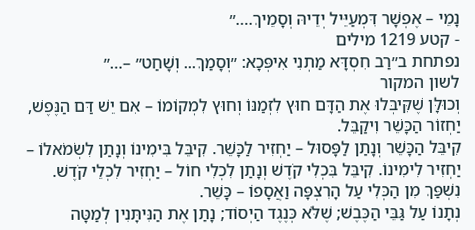נָמֵי – אֶפְשָׁר דִּמְעַיֵּיל יְדֵיהּ וְסָמֵיךְ.…״
- קטע 1219 מילים
נפתחת ב״רַב חִסְדָּא מַתְנִי אִיפְּכָא: ״וְסָמַךְ... וְשָׁחַט״ –…״
לשון המקור
וְכוּלָּן שֶׁקִּיבְּלוּ אֶת הַדָּם חוּץ לִזְמַנּוֹ וְחוּץ לִמְקוֹמוֹ – אִם יֵשׁ דַּם הַנֶּפֶשׁ, יַחְזוֹר הַכָּשֵׁר וִיקַבֵּל.
קִיבֵּל הַכָּשֵׁר וְנָתַן לַפָּסוּל – יַחְזִיר לַכָּשֵׁר. קִיבֵּל בִּימִינוֹ וְנָתַן לִשְׂמֹאלוֹ – יַחְזִיר לִימִינוֹ. קִיבֵּל בִּכְלִי קֹדֶשׁ וְנָתַן לִכְלִי חוֹל – יַחְזִיר לִכְלֵי קֹדֶשׁ. נִשְׁפַּךְ מִן הַכְּלִי עַל הָרִצְפָּה וַאֲסָפוֹ – כָּשֵׁר.
נְתָנוֹ עַל גַּבֵּי הַכֶּבֶשׁ; שֶׁלֹּא כְּנֶגֶד הַיְסוֹד; נָתַן אֶת הַנִּיתָּנִין לְמַטָּה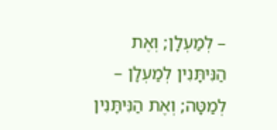– לְמַעְלָן; וְאֶת הַנִּיתָּנִין לְמַעְלָן – לְמַטָּה; וְאֶת הַנִּיתָּנִין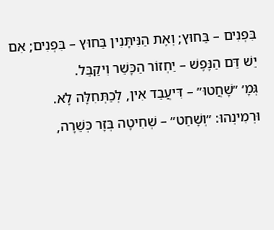בִּפְנִים – בַּחוּץ; וְאֶת הַנִּיתָּנִין בַּחוּץ – בִּפְנִים; אִם יֵשׁ דַּם הַנֶּפֶשׁ – יַחְזוֹר הַכָּשֵׁר וִיקַבֵּל.
גְּמָ׳ ״שָׁחֲטוּ״ – דִּיעֲבַד אִין, לְכַתְּחִלָּה לָא.
וּרְמִינְהוּ: ״וְשָׁחַט״ – שְׁחִיטָה בְּזָר כְּשֵׁרָה,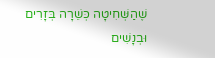שֶׁהַשְּׁחִיטָה כְּשֵׁרָה בְּזָרִים וּבְנָשִׁים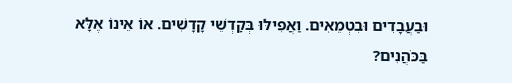וּבַעֲבָדִים וּבִטְמֵאִים. וַאֲפִילּוּ בְּקׇדְשֵׁי קָדָשִׁים. אוֹ אֵינוֹ אֶלָּא בַּכֹּהֲנִים?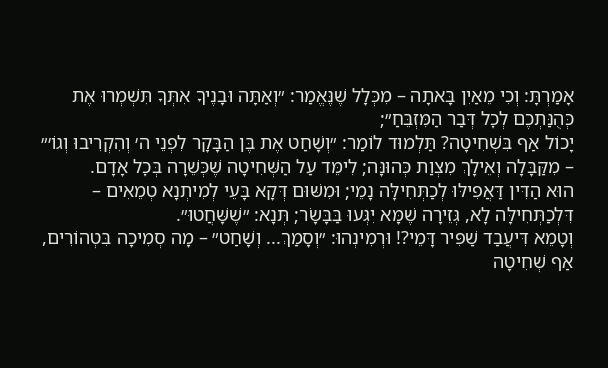אָמַרְתָּ: וְכִי מֵאַיִן בָּאתָה – מִכְּלָל שֶׁנֶּאֱמַר: ״וְאַתָּה וּבָנֶיךָ אִתְּךָ תִּשְׁמְרוּ אֶת כְּהֻנַּתְכֶם לְכׇל דְּבַר הַמִּזְבֵּחַ״;
יָכוֹל אַף בִּשְׁחִיטָה? תַּלְמוּד לוֹמַר: ״וְשָׁחַט אֶת בֶּן הַבָּקָר לִפְנֵי ה׳ וְהִקְרִיבוּ וְגוֹ׳״ – מִקַּבָּלָה וְאֵילָךְ מִצְוַת כְּהוּנָּה; לִימֵּד עַל הַשְּׁחִיטָה שֶׁכְּשֵׁרָה בְּכׇל אָדָם.
הוּא הַדִּין דַּאֲפִילּוּ לְכַתְּחִילָּה נָמֵי; וּמִשּׁוּם דְּקָא בָּעֵי לְמִיתְנָא טְמֵאִים – דִּלְכַתְּחִילָּה לָא, גְּזֵירָה שֶׁמָּא יִגְּעוּ בַּבָּשָׂר; תְּנָא: ״שֶׁשָּׁחֲטוּ״.
וְטָמֵא דִּיעֲבַד שַׁפִּיר דָּמֵי?! וּרְמִינְהוּ: ״וְסָמַךְ... וְשָׁחַט״ – מָה סְמִיכָה בִּטְהוֹרִים, אַף שְׁחִיטָה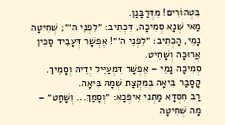בִּטְהוֹרִים! מִדְּרַבָּנַן.
מַאי שְׁנָא סְמִיכָה, דִּכְתִיב: ״לִפְנֵי ה׳״; שְׁחִיטָה נָמֵי, הָכְתִיב: ״לִפְנֵי ה׳״! אֶפְשָׁר דְּעָבֵיד סַכִּין אֲרוּכָּה וְשָׁחֵיט.
סְמִיכָה נָמֵי – אֶפְשָׁר דִּמְעַיֵּיל יְדֵיהּ וְסָמֵיךְ. קָסָבַר בִּיאָה בְּמִקְצָת שְׁמָהּ בִּיאָה.
רַב חִסְדָּא מַתְנִי אִיפְּכָא: ״וְסָמַךְ... וְשָׁחַט״ – מָה שְׁחִיטָה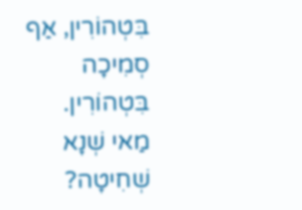בִּטְהוֹרִין, אַף סְמִיכָה בִּטְהוֹרִין. מַאי שְׁנָא שְׁחִיטָה?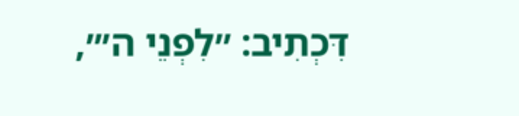דִּכְתִיב: ״לִפְנֵי ה׳״,